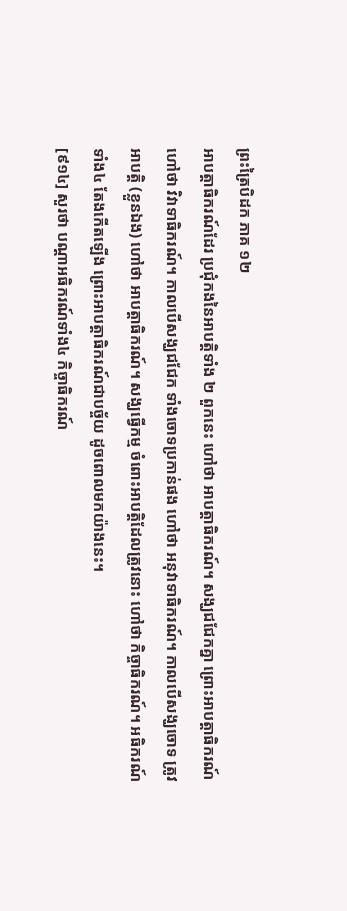ព្រះត្រៃបិដក ភាគ ១២
អាបត្ដាធិករណ៍ដែរ ប្រជុំកងនៃអាបត្ដិទាំង ២ ពួកនេះ ហៅថា អាបត្ដាធិករណ៍។ សង្ឃជជែកគ្នា ព្រោះអាបត្ដាធិករណ៍ ហៅថា វិវាទាធិករណ៍។ កាលបើសង្ឃជជែក ទាំងចោទប្រកាន់ផង ហៅថា អនុវាទាធិករណ៍។ កាលបើសង្ឃចោទ ត្រូវអាបត្ដិ (ខ្លួនឯង) ហៅថា អាបត្ដាធិករណ៍។ សង្ឃធ្វើកម្ម ចំពោះអាបត្ដិដែលត្រូវនោះ ហៅថា កិច្ចាធិករណ៍។ អធិករណ៍ទាំង៤ តែងកើតឡើង ព្រោះអាបត្ដាធិករណ៍ជាបច្ច័យ ដូចពោលមកយ៉ាងនេះ។
[៩១៤] សួរថា បណ្ដាអធិករណ៍ទាំង៤ កិច្ចាធិករណ៍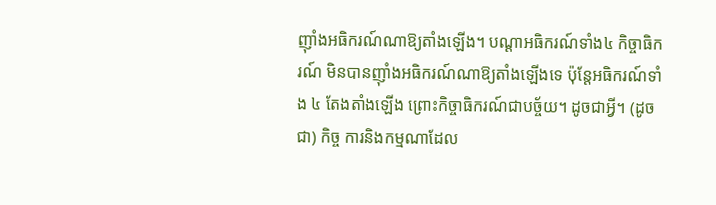ញ៉ាំងអធិករណ៍ណាឱ្យតាំងឡើង។ បណ្ដាអធិករណ៍ទាំង៤ កិច្ចាធិករណ៍ មិនបានញ៉ាំងអធិករណ៍ណាឱ្យតាំងឡើងទេ ប៉ុន្ដែអធិករណ៍ទាំង ៤ តែងតាំងឡើង ព្រោះកិច្ចាធិករណ៍ជាបច្ច័យ។ ដូចជាអ្វី។ (ដូចជា) កិច្ច ការនិងកម្មណាដែល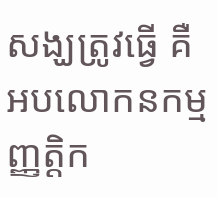សង្ឃត្រូវធ្វើ គឺ អបលោកនកម្ម ញ្ញត្ដិក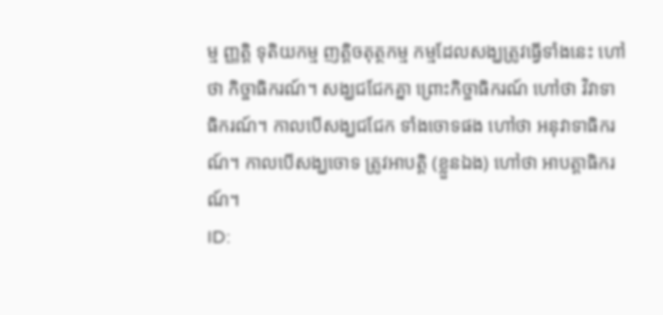ម្ម ញ្ញត្ដិ ទុតិយកម្ម ញត្ដិចតុត្ថកម្ម កម្មដែលសង្ឃត្រូវធ្វើទាំងនេះ ហៅថា កិច្ចាធិករណ៍។ សង្ឃជជែកគ្នា ព្រោះកិច្ចាធិករណ៍ ហៅថា វិវាទាធិករណ៍។ កាលបើសង្ឃជជែក ទាំងចោទផង ហៅថា អនុវាទាធិករណ៍។ កាលបើសង្ឃចោទ ត្រូវអាបត្ដិ (ខ្លួនឯង) ហៅថា អាបត្ដាធិករណ៍។
ID: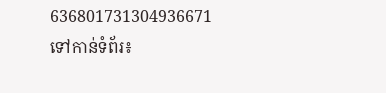636801731304936671
ទៅកាន់ទំព័រ៖